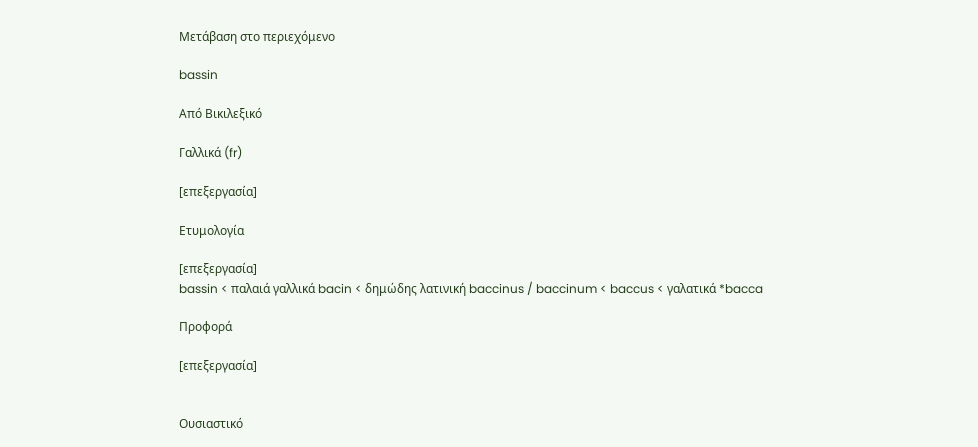Μετάβαση στο περιεχόμενο

bassin

Από Βικιλεξικό

Γαλλικά (fr)

[επεξεργασία]

Ετυμολογία

[επεξεργασία]
bassin < παλαιά γαλλικά bacin < δημώδης λατινική baccinus / baccinum < baccus < γαλατικά *bacca

Προφορά

[επεξεργασία]


Ουσιαστικό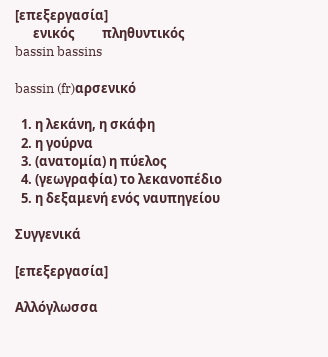[επεξεργασία]
      ενικός         πληθυντικός
bassin bassins

bassin (fr)αρσενικό

  1. η λεκάνη, η σκάφη
  2. η γούρνα
  3. (ανατομία) η πύελος
  4. (γεωγραφία) το λεκανοπέδιο
  5. η δεξαμενή ενός ναυπηγείου

Συγγενικά

[επεξεργασία]

Αλλόγλωσσα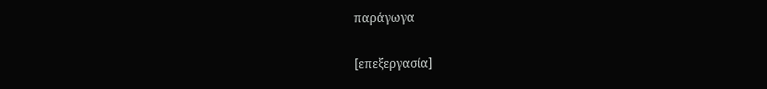παράγωγα

[επεξεργασία]